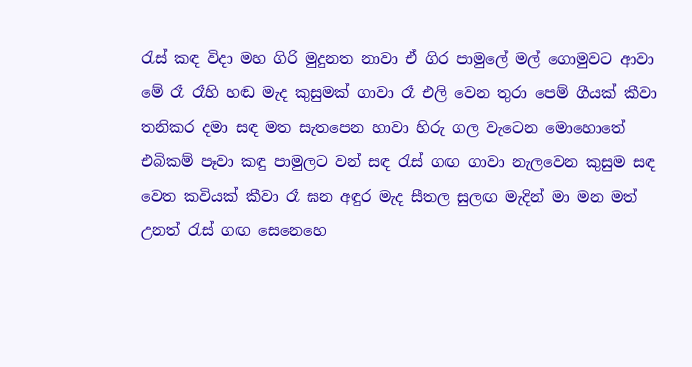රැස් කඳ විදා මහ ගිරි මුදුනත නාවා ඒ ගිර පාමුලේ මල් ගොමුවට ආවා මේ රෑ රෑහි හඬ මැද කුසුමක් ගාවා රෑ එලි වෙන තුරා පෙම් ගීයක් කීවා තනිකර දමා සඳ මත සැතපෙන හාවා හිරු ගල වැටෙන මොහොතේ එබිකම් පෑවා කඳු පාමුලට වන් සඳ රැස් ගඟ ගාවා නැලවෙන කුසුම සඳ වෙත කවියක් කීවා රෑ ඝන අඳුර මැද සීතල සුලඟ මැදින් මා මන මත් උනත් රැස් ගඟ සෙනෙහෙ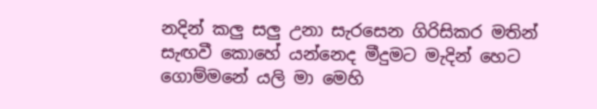නදින් කලු සලු උනා සැරසෙන ගිරිසිකර මතින් සැඟවී කොහේ යන්නෙද මීදුමට මැදින් හෙට ගොම්මනේ යලි මා මෙහි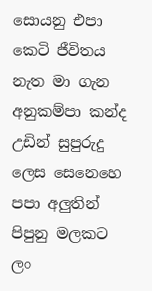සොයනු එපා කෙටි ජීවිතය නැත මා ගැන අනුකම්පා කන්ද උඩින් සුපුරුදු ලෙස සෙනෙහෙ පපා අලුතින් පිපුනු මලකට ලං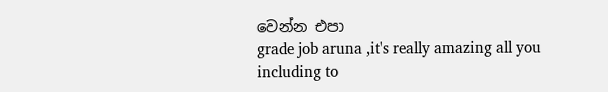වෙන්න එපා
grade job aruna ,it's really amazing all you including to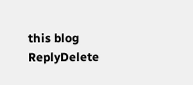this blog
ReplyDelete